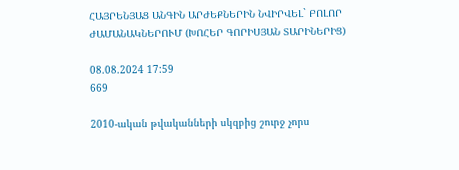ՀԱՅՐԵՆՅԱՑ ԱՆԳԻՆ ԱՐԺԵՔՆԵՐԻՆ ՆՎԻՐՎԵԼ` ԲՈԼՈՐ ԺԱՄԱՆԱԿՆԵՐՈՒՄ (ԽՈՀԵՐ ԳՈՐԻՍՅԱՆ ՏԱՐԻՆԵՐԻՑ)

08.08.2024 17:59
669

2010-ական թվականների սկզբից շուրջ չորս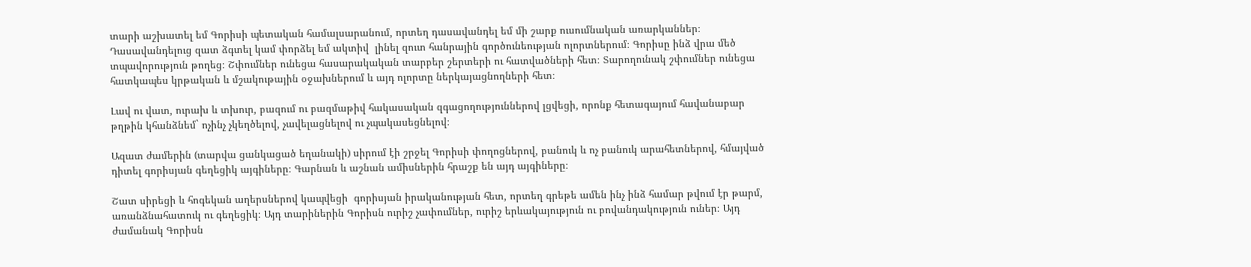տարի աշխատել եմ Գորիսի պետական համալսարանում, որտեղ դասավանդել եմ մի շարք ուսումնական առարկաններ։ Դասավանդելուց զատ ձգտել կամ փորձել եմ ակտիվ  լինել զուտ հանրային գործունեության ոլորտներում։ Գորիսը ինձ վրա մեծ տպավորություն թողեց։ Շփումներ ունեցա հասարակական տարբեր շերտերի ու հատվածների հետ։ Տարողունակ շփումներ ունեցա հատկապես կրթական և մշակութային օջախներում և այդ ոլորտը ներկայացնողների հետ։

Լավ ու վատ, ուրախ և տխուր, բազում ու բազմաթիվ հակասական զգացողություններով լցվեցի, որոնք հետագայում հավանաբար թղթին կհանձնեմ` ոչինչ չկեղծելով, չավելացնելով ու չպակասեցնելով։

Ազատ ժամերին (տարվա ցանկացած եղանակի) սիրում էի շրջել Գորիսի փողոցներով, բանուկ և ոչ բանուկ արահետներով, հմայված դիտել գորիսյան գեղեցիկ այգիները։ Գարնան և աշնան ամիսներին հրաշք են այդ այգիները։

Շատ սիրեցի և հոգեկան աղերսներով կապվեցի  գորիսյան իրականության հետ, որտեղ գրեթե ամեն ինչ ինձ համար թվում էր թարմ, առանձնահատուկ ու գեղեցիկ։ Այդ տարիներին Գորիսն ուրիշ չափումներ, ուրիշ երևակայություն ու բովանդակություն ուներ։ Այդ ժամանակ Գորիսն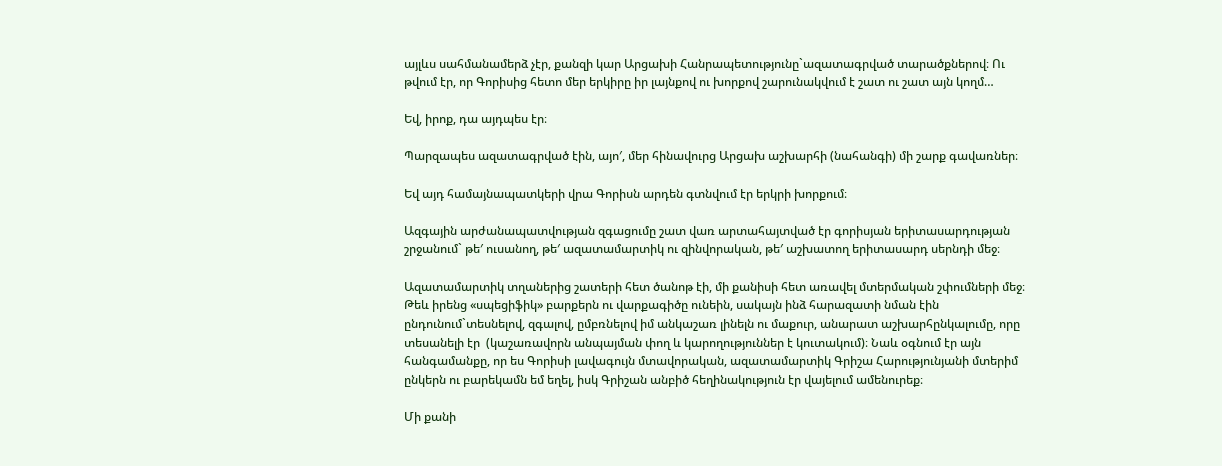այլևս սահմանամերձ չէր, քանզի կար Արցախի Հանրապետությունը`ազատագրված տարածքներով։ Ու թվում էր, որ Գորիսից հետո մեր երկիրը իր լայնքով ու խորքով շարունակվում է շատ ու շատ այն կողմ…

Եվ, իրոք, դա այդպես էր։

Պարզապես ազատագրված էին, այո′, մեր հինավուրց Արցախ աշխարհի (նահանգի) մի շարք գավառներ։

Եվ այդ համայնապատկերի վրա Գորիսն արդեն գտնվում էր երկրի խորքում։

Ազգային արժանապատվության զգացումը շատ վառ արտահայտված էր գորիսյան երիտասարդության շրջանում` թե′ ուսանող, թե′ ազատամարտիկ ու զինվորական, թե′ աշխատող երիտասարդ սերնդի մեջ։

Ազատամարտիկ տղաներից շատերի հետ ծանոթ էի, մի քանիսի հետ առավել մտերմական շփումների մեջ։ Թեև իրենց «սպեցիֆիկ» բարքերն ու վարքագիծը ունեին, սակայն ինձ հարազատի նման էին ընդունում`տեսնելով, զգալով, ըմբռնելով իմ անկաշառ լինելն ու մաքուր, անարատ աշխարհընկալումը, որը տեսանելի էր  (կաշառավորն անպայման փող և կարողություններ է կուտակում)։ Նաև օգնում էր այն հանգամանքը, որ ես Գորիսի լավագույն մտավորական, ազատամարտիկ Գրիշա Հարությունյանի մտերիմ ընկերն ու բարեկամն եմ եղել, իսկ Գրիշան անբիծ հեղինակություն էր վայելում ամենուրեք։

Մի քանի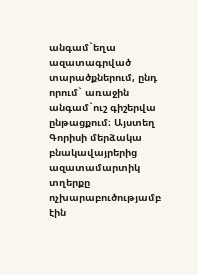անգամ`եղա ազատագրված տարածքներում, ընդ որում` առաջին անգամ`ուշ գիշերվա ընթացքում։ Այստեղ Գորիսի մերձակա բնակավայրերից ազատամարտիկ տղերքը ոչխարաբուծությամբ էին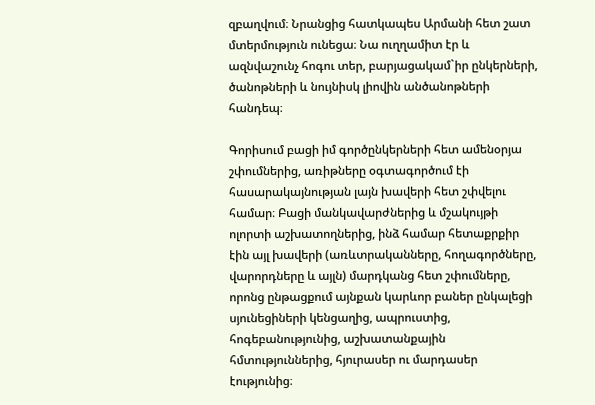զբաղվում։ Նրանցից հատկապես Արմանի հետ շատ մտերմություն ունեցա։ Նա ուղղամիտ էր և ազնվաշունչ հոգու տեր, բարյացակամ`իր ընկերների, ծանոթների և նույնիսկ լիովին անծանոթների հանդեպ։

Գորիսում բացի իմ գործընկերների հետ ամենօրյա շփումներից, առիթները օգտագործում էի հասարակայնության լայն խավերի հետ շփվելու համար։ Բացի մանկավարժներից և մշակույթի ոլորտի աշխատողներից, ինձ համար հետաքրքիր էին այլ խավերի (առևտրականները, հողագործները, վարորդները և այլն) մարդկանց հետ շփումները, որոնց ընթացքում այնքան կարևոր բաներ ընկալեցի սյունեցիների կենցաղից, ապրուստից, հոգեբանությունից, աշխատանքային հմտություններից, հյուրասեր ու մարդասեր էությունից։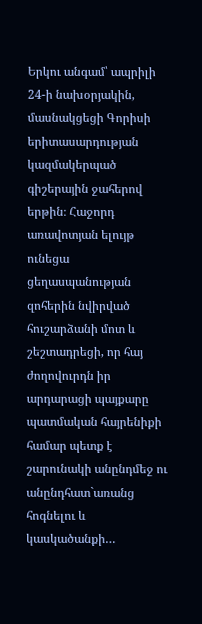Երկու անգամ՝ ապրիլի 24-ի նախօրյակին, մասնակցեցի Գորիսի երիտասարդության կազմակերպած գիշերային ջահերով երթին։ Հաջորդ առավոտյան ելույթ ունեցա ցեղասպանության զոհերին նվիրված հուշարձանի մոտ և շեշտադրեցի, որ հայ ժողովուրդն իր արդարացի պայքարը պատմական հայրենիքի համար պետք է շարունակի անընդմեջ ու անընդհատ`առանց հոգնելու և կասկածանքի…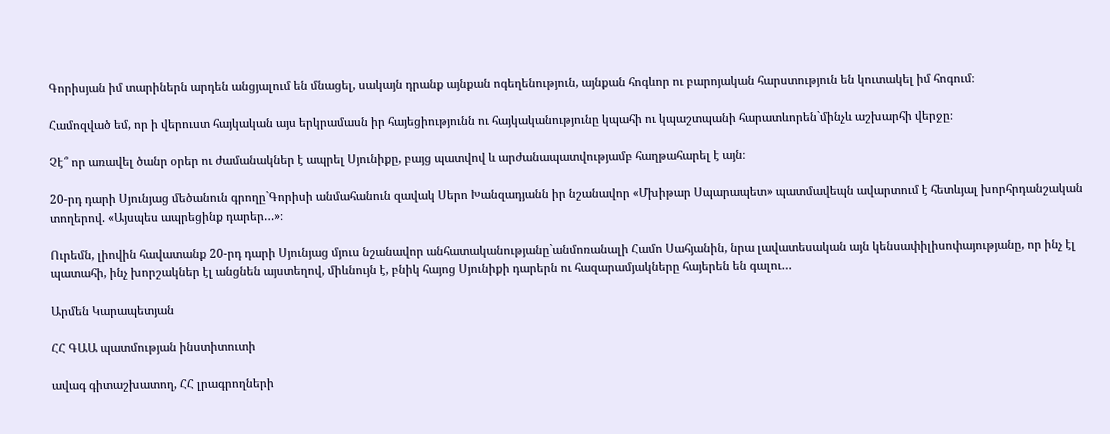Գորիսյան իմ տարիներն արդեն անցյալում են մնացել, սակայն դրանք այնքան ոգեղենություն, այնքան հոգևոր ու բարոյական հարստություն են կուտակել իմ հոգում։

Համոզված եմ, որ ի վերուստ հայկական այս երկրամասն իր հայեցիությունն ու հայկականությունը կպահի ու կպաշտպանի հարատևորեն`մինչև աշխարհի վերջը։

Չէ՞ որ առավել ծանր օրեր ու ժամանակներ է ապրել Սյունիքը, բայց պատվով և արժանապատվությամբ հաղթահարել է այն։

20-րդ դարի Սյունյաց մեծանուն գրողը`Գորիսի անմահանուն զավակ Սերո Խանզադյանն իր նշանավոր «Մխիթար Սպարապետ» պատմավեպն ավարտում է հետևյալ խորհրդանշական տողերով. «Այսպես ապրեցինք դարեր…»։

Ուրեմն, լիովին հավատանք 20-րդ դարի Սյունյաց մյուս նշանավոր անհատականությանը`անմոռանալի Համո Սահյանին, նրա լավատեսական այն կենսափիլիսոփայությանը, որ ինչ էլ պատահի, ինչ խորշակներ էլ անցնեն այստեղով, միևնույն է, բնիկ հայոց Սյունիքի դարերն ու հազարամյակները հայերեն են գալու…

Արմեն Կարապետյան

ՀՀ ԳԱԱ պատմության ինստիտուտի

ավագ գիտաշխատող, ՀՀ լրագրողների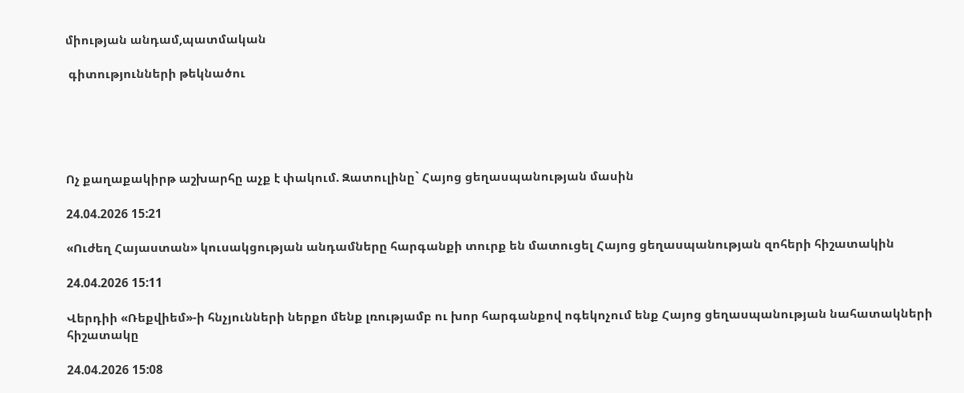միության անդամ,պատմական

 գիտությունների թեկնածու





Ոչ քաղաքակիրթ աշխարհը աչք է փակում. Զատուլինը` Հայոց ցեղասպանության մասին

24.04.2026 15:21

«Ուժեղ Հայաստան» կուսակցության անդամները հարգանքի տուրք են մատուցել Հայոց ցեղասպանության զոհերի հիշատակին

24.04.2026 15:11

Վերդիի «Ռեքվիեմ»-ի հնչյունների ներքո մենք լռությամբ ու խոր հարգանքով ոգեկոչում ենք Հայոց ցեղասպանության նահատակների հիշատակը

24.04.2026 15:08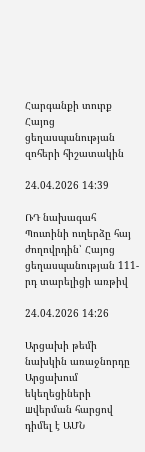Հարգանքի տուրք Հայոց ցեղասպանության զոհերի հիշատակին

24.04.2026 14:39

ՌԴ նախագահ Պուտինի ուղերձը հայ ժողովրդին՝ Հայոց ցեղասպանության 111-րդ տարելիցի առթիվ

24.04.2026 14:26

Արցախի թեմի նախկին առաջնորդը Արցախում եկեղեցիների шվերման հարցով դիմել է ԱՄՆ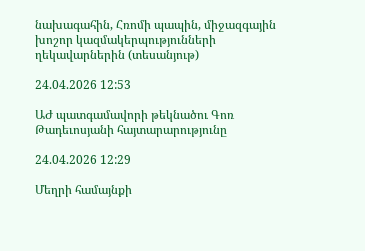նախագահին, Հռոմի պապին, միջազգային խոշոր կազմակերպությունների ղեկավարներին (տեսանյութ)

24.04.2026 12:53

ԱԺ պատգամավորի թեկնածու Գոռ Թադեւոսյանի հայտարարությունը

24.04.2026 12:29

Մեղրի համայնքի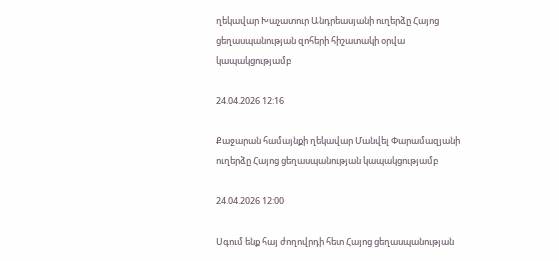ղեկավար Խաչատուր Անդրեասյանի ուղերձը Հայոց ցեղասպանության զոհերի հիշատակի օրվա կապակցությամբ

24.04.2026 12:16

Քաջարան համայնքի ղեկավար Մանվել Փարամազյանի ուղերձը Հայոց ցեղասպանության կապակցությամբ

24.04.2026 12:00

Սգում ենք հայ ժողովրդի հետ Հայոց ցեղասպանության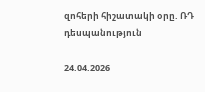զոհերի հիշատակի օրը. ՌԴ դեսպանություն

24.04.2026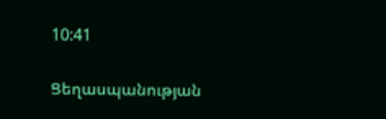10:41

Ցեղասպանության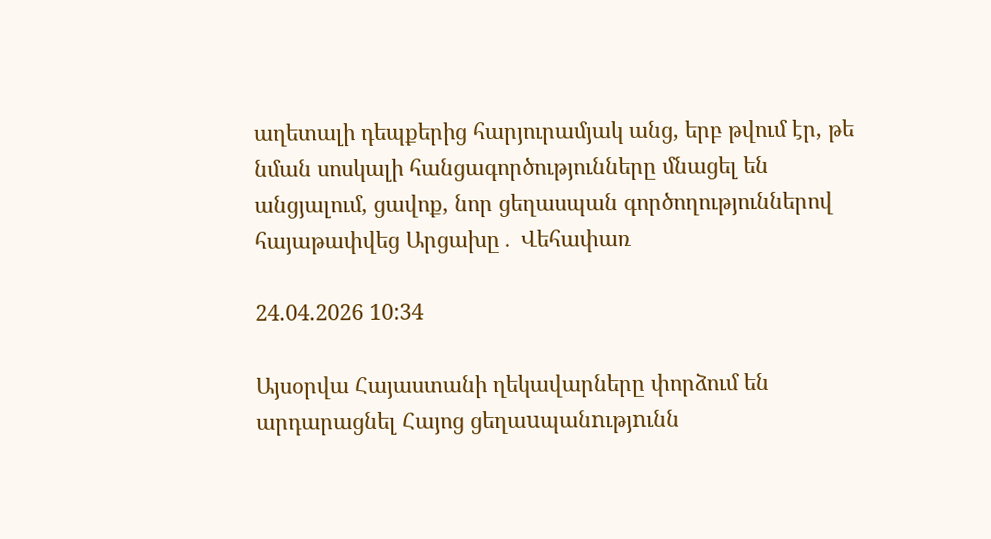աղետալի դեպքերից հարյուրամյակ անց, երբ թվում էր, թե նման սոսկալի հանցագործությունները մնացել են անցյալում, ցավոք, նոր ցեղասպան գործողություններով հայաթափվեց Արցախը․ Վեհափառ

24.04.2026 10:34

Այսօրվա Հայաստանի ղեկավարները փորձում են արդարացնել Հայոց ցեղաuպանnւթյnւնն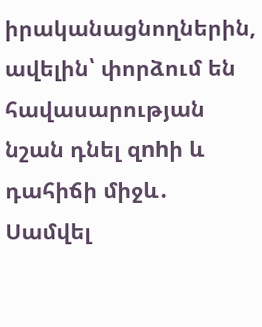իրականացնողներին, ավելին՝ փորձում են հավասարության նշան դնել զnhի և դահիճի միջև․ Սամվել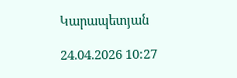Կարապետյան

24.04.2026 10:27